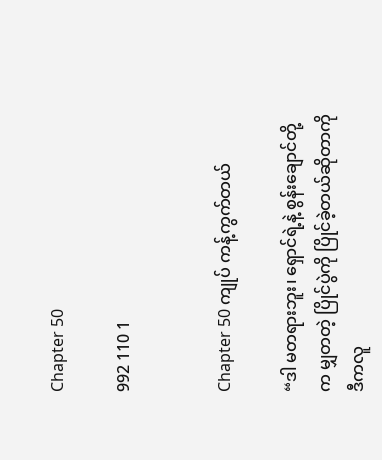Chapter 50

992 110 1


Chapter 50 ကျုပ် ကန့်ကွက်တယ်

“ဒါ မတရားဘူး၊ ရှောင်ရဲ့နဲ့ စွန်းချောင်တို့က မျှတတဲ့ ပြိုင်ပွဲကို ပြိုင်ခဲ့တယ်ဆိုတာကို ဒီကလူ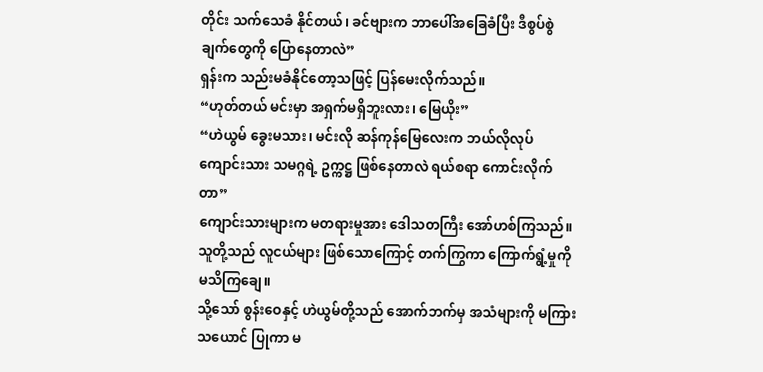တိုင်း သက်သေခံ နိုင်တယ်၊ ခင်ဗျားက ဘာပေါ်အခြေခံပြီး ဒီစွပ်စွဲချက်တွေကို ပြောနေတာလဲ”
ရှန်းက သည်းမခံနိုင်တော့သဖြင့် ပြန်မေးလိုက်သည်။
“ဟုတ်တယ် မင်းမှာ အရှက်မရှိဘူးလား၊ မြေယိုး”
“ဟဲယွမ် ခွေးမသား၊ မင်းလို ဆန်ကုန်မြေလေးက ဘယ်လိုလုပ် ကျောင်းသား သမဂ္ဂရဲ့ ဥက္ကဋ္ဌ ဖြစ်နေတာလဲ ရယ်စရာ ကောင်းလိုက်တာ”
ကျောင်းသားများက မတရားမှုအား ဒေါသတကြီး‌ အော်ဟစ်ကြသည်။ သူတို့သည် လူငယ်များ ဖြစ်သောကြောင့် တက်ကြွကာ ကြောက်ရွံ့မှုကို မသိကြချေ။
သို့သော် စွန်းဝေနှင့် ဟဲယွမ်တို့သည် အောက်ဘက်မှ အသံများကို မကြားသယောင် ပြုကာ မ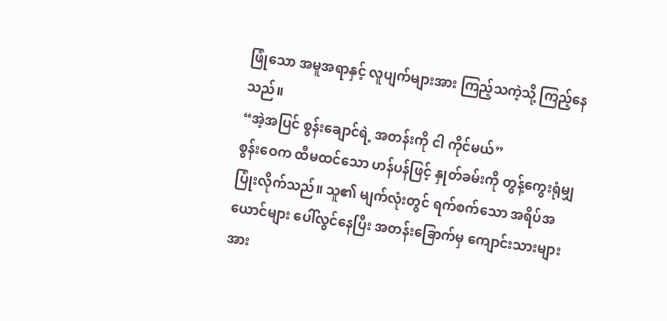ဖြုံသော အမူအရာနှင့် လူပျက်များအား ကြည့်သကဲ့သို့ ကြည့်နေသည်။
“အဲ့အပြင် စွန်းချောင်ရဲ့ အတန်းကို ငါ ကိုင်မယ်”
စွန်းဝေက ထီမထင်သော ဟန်ပန်ဖြင့် နှုတ်ခမ်းကို တွန့်ကွေးရုံမျှ ပြုံးလိုက်သည်။ သူ၏ မျက်လုံးတွင် ရက်စက်သော အရိပ်အယောင်များ ပေါ်လွင်နေပြီး အတန်းခြောက်မှ ကျောင်းသားများအား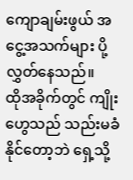ကျောချမ်းဖွယ် အငွေ့အသက်များ ပို့လွှတ်နေသည်။
ထိုအခိုက်တွင် ကျိုးဟွေသည် သည်းမခံနိုင်တော့ဘဲ ရှေ့သို့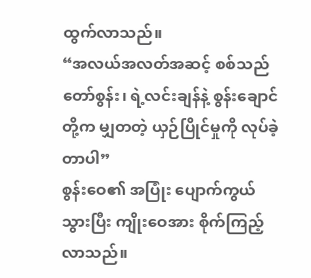ထွက်လာသည်။
“အလယ်အလတ်အဆင့် စစ်သည်တော်စွန်း၊ ရဲ့လင်းချန်နဲ့ စွန်းချောင်တို့က မျှတတဲ့ ယှဉ်ပြိုင်မှုကို လုပ်ခဲ့တာပါ”
စွန်းဝေ၏ အပြုံး ပျောက်ကွယ်သွားပြီး ကျိုးဝေအား စိုက်ကြည့်လာသည်။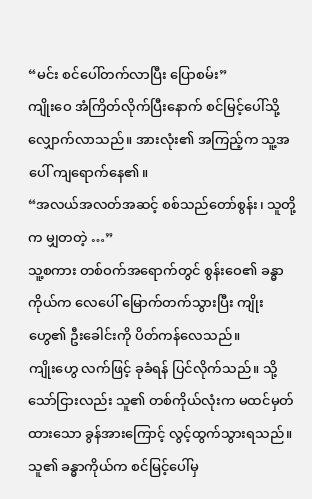“မင်း စင်ပေါ်တက်လာပြီး ပြောစမ်း”
ကျိုးဝေ အံကြိတ်လိုက်ပြီးနောက် စင်မြင့်ပေါ်သို့ လျှောက်လာသည်။ အားလုံး၏ အကြည့်က သူ့အပေါ် ကျရောက်နေ၏။
“အလယ်အလတ်အဆင့် စစ်သည်တော်စွန်း၊ သူတို့က မျှတတဲ့ …”
သူ့စကား တစ်ဝက်အရောက်တွင် စွန်းဝေ၏ ခန္ဓာကိုယ်က လေပေါ် မြောက်တက်သွားပြီး ကျိုးဟွေ၏ ဦးခေါင်းကို ပိတ်ကန်လေသည်။
ကျိုးဟွေ လက်ဖြင့် ခုခံရန် ပြင်လိုက်သည်။ သို့သော်ငြားလည်း သူ၏ တစ်ကိုယ်လုံးက မထင်မှတ်ထားသော ခွန်အားကြောင့် လွင့်ထွက်သွားရသည်။ သူ၏ ခန္ဓာကိုယ်က စင်မြင့်ပေါ်မှ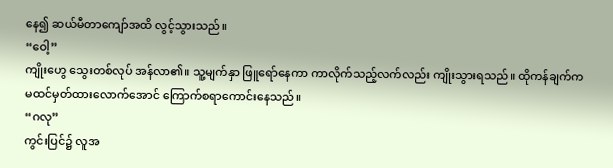နေ၍ ဆယ်မီတာကျော်အထိ လွင့်သွားသည်။
“ဝေါ့”
ကျိုးဟွေ သွေးတစ်လုပ် အန်လာ၏။ သူ့မျက်နှာ ဖြူရော်နေကာ ကာလိုက်သည့်လက်လည်း ကျိုးသွားရသည်။ ထိုကန်ချက်က မထင်မှတ်ထားလောက်အောင် ကြောက်စရာကောင်းနေသည်။
“ဂလု”
ကွင်းပြင်၌ လူအ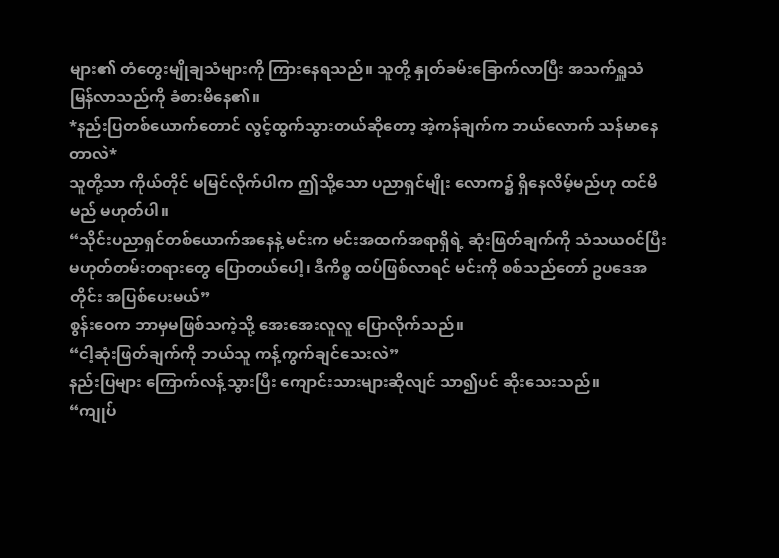များ၏ တံတွေးမျိုချသံများကို ကြားနေရသည်။ သူတို့ နှုတ်ခမ်းခြောက်လာပြီး အသက်ရှူသံ မြန်လာသည်ကို ခံစားမိနေ၏။
*နည်းပြတစ်ယောက်တောင် လွင့်ထွက်သွားတယ်ဆိုတော့ အဲ့ကန်ချက်က ဘယ်လောက် သန်မာနေတာလဲ*
သူတို့သာ ကိုယ်တိုင် မမြင်လိုက်ပါက ဤသို့သော ပညာရှင်မျိုး လောက၌ ရှိနေလိမ့်မည်ဟု ထင်မိမည် မဟုတ်ပါ။
“သိုင်းပညာရှင်တစ်ယောက်အနေနဲ့ မင်းက မင်းအထက်အရာရှိရဲ့ ဆုံးဖြတ်ချက်ကို သံသယဝင်ပြီး မဟုတ်တမ်းတရားတွေ ပြောတယ်ပေါ့၊ ဒီကိစ္စ ထပ်ဖြစ်လာရင် မင်းကို စစ်သည်တော် ဥပဒေအတိုင်း အပြစ်ပေးမယ်”
စွန်းဝေက ဘာမှမဖြစ်သကဲ့သို့ အေးအေးလူလူ ပြောလိုက်သည်။
“ငါ့ဆုံးဖြတ်ချက်ကို ဘယ်သူ ကန့်ကွက်ချင်သေးလဲ”
နည်းပြများ ကြောက်လန့်သွားပြီး ကျောင်းသားများဆိုလျင် သာ၍ပင် ဆိုးသေးသည်။
“ကျုပ်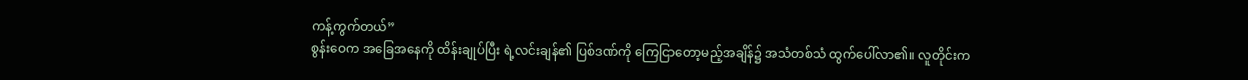ကန့်ကွက်တယ်”
စွန်းဝေက အခြေအနေကို ထိန်းချုပ်ပြီး ရဲ့လင်းချန်၏ ပြစ်ဒဏ်ကို ကြေငြာတော့မည့်အချိန်၌ အသံတစ်သံ ထွက်ပေါ်လာ၏။ လူတိုင်းက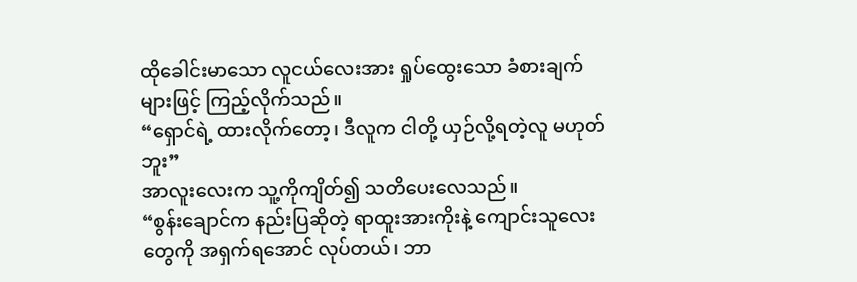ထိုခေါင်းမာသော လူငယ်လေးအား ရှုပ်ထွေးသော ခံစားချက်များဖြင့် ကြည့်လိုက်သည်။
“ရှောင်ရဲ့ ထားလိုက်တော့၊ ဒီလူက ငါတို့ ယှဉ်လို့ရတဲ့လူ မဟုတ်ဘူး”
အာလူးလေးက သူ့ကိုကျိတ်၍ သတိပေးလေသည်။
“စွန်းချောင်က နည်းပြဆိုတဲ့ ရာထူးအားကိုးနဲ့ ကျောင်းသူလေးတွေကို အရှက်ရအောင် လုပ်တယ်၊ ဘာ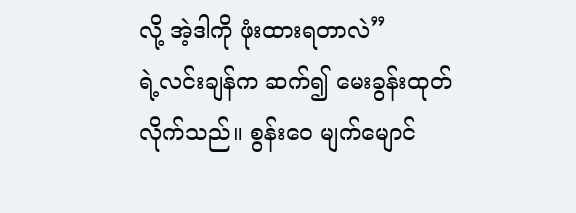လို့ အဲ့ဒါကို ဖုံးထားရတာလဲ”
ရဲ့လင်းချန်က ဆက်၍ မေးခွန်းထုတ်လိုက်သည်။ စွန်းဝေ မျက်မျောင်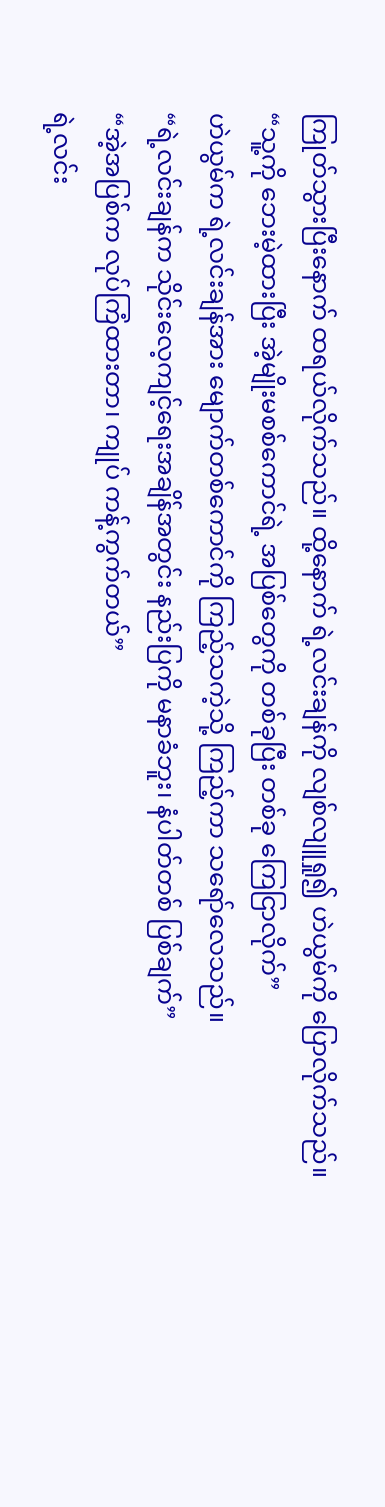ကြုတ်သွားပြီးနောက် ထရယ်လိုက်သည်။ ထို့နောက် ရဲ့လင်းချန်ကို လျစ်လျူရှု၍ ဟဲယွမ်ကို ပြောလိုက်သည်။
“သူ့ကို ဘေးမဲ့ထားပြီး အဲ့မျိုးမစစ်ကောင်ရဲ့ အပြစ်တွေကို တစ်ခုပြီး တစ်ခု ကြေငြာလိုက်”
ဟဲယွမ်က ရဲ့လင်းချန်အား မျောက်တစ်ကောင်ကို ကြည့်သကဲ့သို့ ကြည့်ကာ သရော်လေသည်။
“ရဲ့လင်းချန်က သိုင်းလေ့ကျင့်ရေးအချိန်အတွင်း နည်းပြကို မနာခံဘူး၊ နံပါတ်တစ် ပြစ်ချက်”
“အဲ့အပြစ်က လုပ်ကြံထားတာ၊ ကျုပ် ကန့်ကွက်တယ်”
ရဲ့လင်း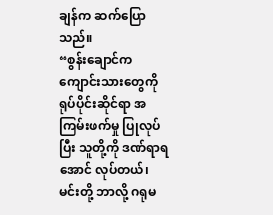ချန်က ဆက်ပြောသည်။
“စွန်းချောင်က ကျောင်းသားတွေကို ရုပ်ပိုင်းဆိုင်ရာ အကြမ်းဖက်မှု ပြုလုပ်ပြီး သူတို့ကို ဒဏ်ရာရအောင် လုပ်တယ်၊ မင်းတို့ ဘာလို့ ဂရုမ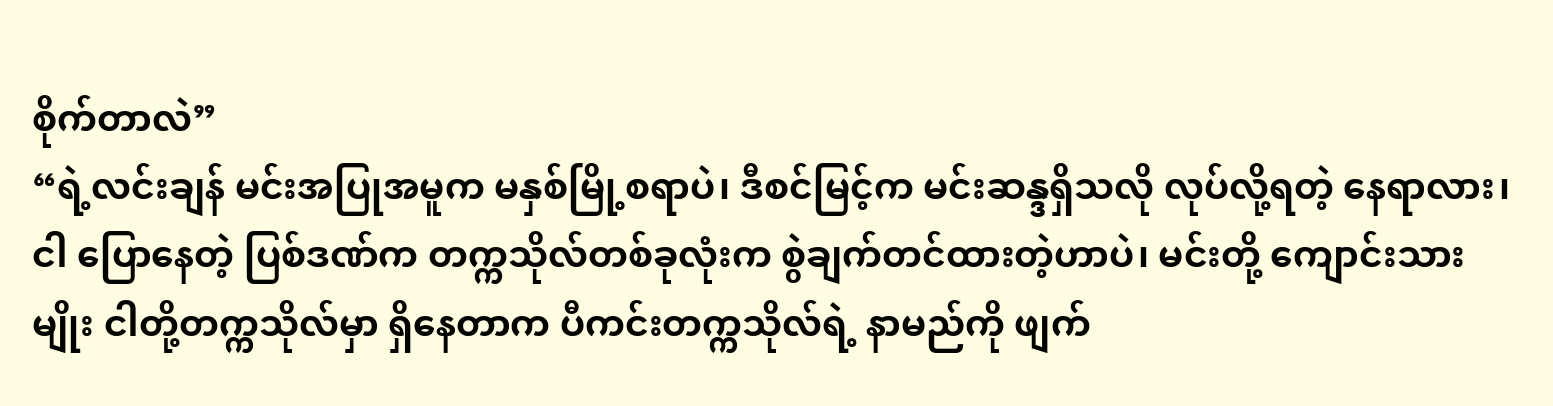စိုက်တာလဲ”
“ရဲ့လင်းချန် မင်းအပြုအမူက မနှစ်မြို့စရာပဲ၊ ဒီစင်မြင့်က မင်းဆန္ဒရှိသလို လုပ်လို့ရတဲ့ နေရာလား၊ ငါ ပြောနေတဲ့ ပြစ်ဒဏ်က တက္ကသိုလ်တစ်ခုလုံးက စွဲချက်တင်ထားတဲ့ဟာပဲ၊ မင်းတို့ ကျောင်းသားမျိုး ငါတို့တက္ကသိုလ်မှာ ရှိနေတာက ပီကင်းတက္ကသိုလ်ရဲ့ နာမည်ကို ဖျက်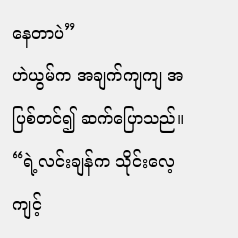နေတာပဲ”
ဟဲယွမ်က အချက်ကျကျ အပြစ်တင်၍ ဆက်ပြောသည်။
“ရဲ့လင်းချန်က သိုင်းလေ့ကျင့်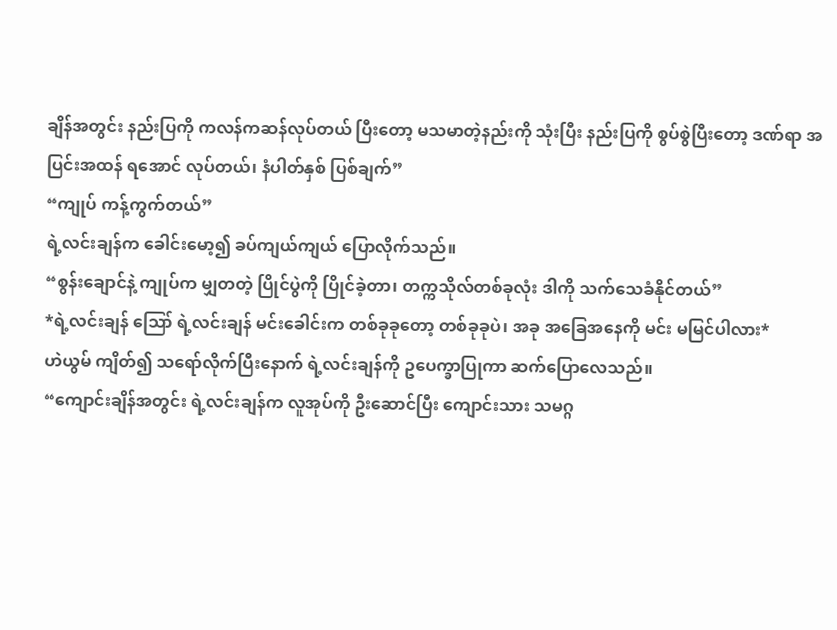ချိန်အတွင်း နည်းပြကို ကလန်ကဆန်လုပ်တယ် ပြီးတော့ မသမာတဲ့နည်းကို သုံးပြီး နည်းပြကို စွပ်စွဲပြီးတော့ ဒဏ်ရာ အပြင်းအထန် ရအောင် လုပ်တယ်၊ နံပါတ်နှစ် ပြစ်ချက်”
“ကျုပ် ကန့်ကွက်တယ်”
ရဲ့လင်းချန်က ခေါင်းမော့၍ ခပ်ကျယ်ကျယ် ပြောလိုက်သည်။
“စွန်းချောင်နဲ့ ကျုပ်က မျှတတဲ့ ပြိုင်ပွဲကို ပြိုင်ခဲ့တာ၊ တက္ကသိုလ်တစ်ခုလုံး ဒါကို သက်သေခံနိုင်တယ်”
*ရဲ့လင်းချန် ဪ ရဲ့လင်းချန် မင်းခေါင်းက တစ်ခုခုတော့ တစ်ခုခုပဲ၊ အခု အခြေအနေကို မင်း မမြင်ပါလား*
ဟဲယွမ် ကျိတ်၍ သရော်လိုက်ပြီးနောက် ရဲ့လင်းချန်ကို ဥပေက္ခာပြုကာ ဆက်ပြောလေသည်။
“ကျောင်းချိန်အတွင်း ရဲ့လင်းချန်က လူအုပ်ကို ဦးဆောင်ပြီး ကျောင်းသား သမဂ္ဂ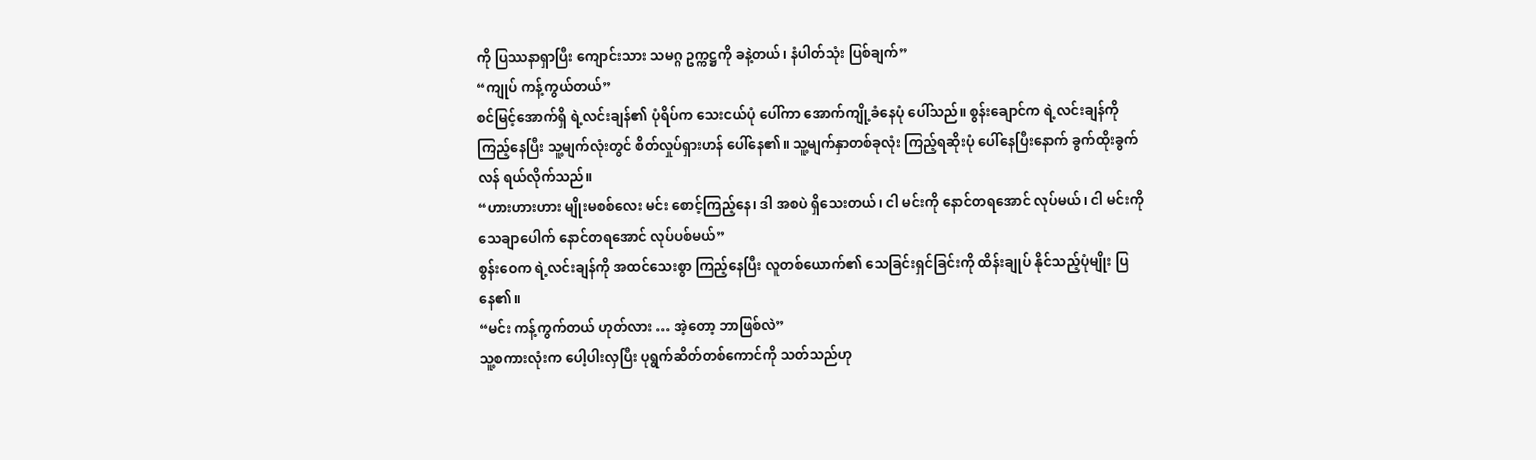ကို ပြဿနာရှာပြီး ကျောင်းသား သမဂ္ဂ ဥက္ကဋ္ဌကို ခနဲ့တယ်၊ နံပါတ်သုံး ပြစ်ချက်”
“ကျုပ် ကန့်ကွယ်တယ်”
စင်မြင့်အောက်ရှိ ရဲ့လင်းချန်၏ ပုံရိပ်က သေးငယ်ပုံ ပေါ်ကာ အောက်ကျို့ခံနေပုံ ပေါ်သည်။ စွန်းချောင်က ရဲ့လင်းချန်ကို ကြည့်နေပြီး သူ့မျက်လုံးတွင် စိတ်လှုပ်ရှားဟန် ပေါ်နေ၏။ သူ့မျက်နှာတစ်ခုလုံး ကြည့်ရဆိုးပုံ ပေါ်နေပြီးနောက် ခွက်ထိုးခွက်လန် ရယ်လိုက်သည်။
“ဟားဟားဟား မျိုးမစစ်‌လေး မင်း စောင့်ကြည့်နေ၊ ဒါ အစပဲ ရှိသေးတယ်၊ ငါ မင်းကို နောင်တရအောင် လုပ်မယ်၊ ငါ မင်းကို သေချာပေါက် နောင်တရအောင် လုပ်ပစ်မယ်”
စွန်းဝေက ရဲ့လင်းချန်ကို အထင်သေးစွာ ကြည့်နေပြီး လူတစ်ယောက်၏ သေခြင်းရှင်ခြင်းကို ထိန်းချုပ် နိုင်သည့်ပုံမျိုး ပြနေ၏။
“မင်း ကန့်ကွက်တယ် ဟုတ်လား … အဲ့တော့ ဘာဖြစ်လဲ”
သူ့စကားလုံးက ပေါ့ပါးလှပြီး ပုရွက်ဆိတ်တစ်ကောင်ကို သတ်သည်ဟု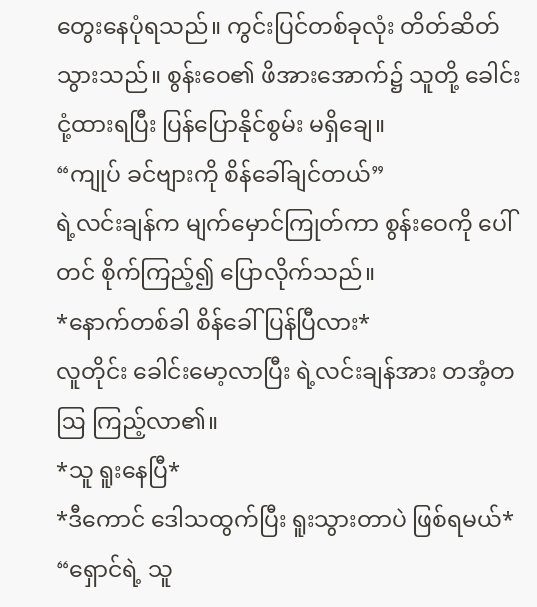တွေးနေပုံရသည်။ ကွင်းပြင်တစ်ခုလုံး တိတ်ဆိတ်သွားသည်။ စွန်းဝေ၏ ဖိအားအောက်၌ သူတို့ ခေါင်းငုံ့ထားရပြီး ပြန်ပြောနိုင်စွမ်း မရှိချေ။
“ကျုပ် ခင်ဗျားကို စိန်ခေါ်ချင်တယ်”
ရဲ့လင်းချန်က မျက်မှောင်ကြုတ်ကာ စွန်းဝေကို ပေါ်တင် စိုက်ကြည့်၍ ပြောလိုက်သည်။
*နောက်တစ်ခါ စိန်ခေါ်ပြန်ပြီလား*
လူတိုင်း ခေါင်းမော့လာပြီး ရဲ့လင်းချန်အား တအံ့တဩ ကြည့်လာ၏။
*သူ ရူးနေပြီ*
*ဒီကောင် ဒေါသထွက်ပြီး ရူးသွားတာပဲ ဖြစ်ရမယ်*
“ရှောင်ရဲ့ သူ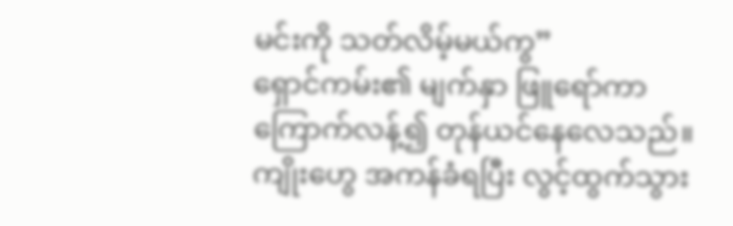မင်းကို သတ်လိမ့်မယ်ကွ”
ရှောင်ကမ်း၏ မျက်နှာ ဖြူရော်ကာ ကြောက်လန့်၍ တုန်ယင်နေလေသည်။ ကျိုးဟွေ အကန်ခံရပြီး လွင့်ထွက်သွား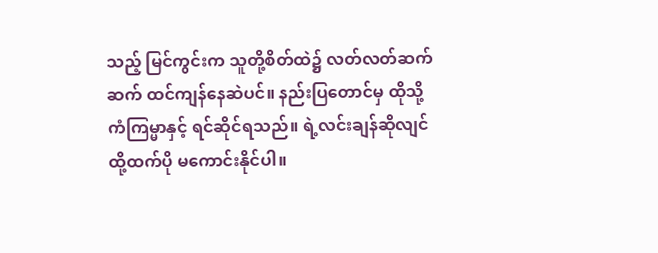သည့် မြင်ကွင်းက သူတို့စိတ်ထဲ၌ လတ်လတ်ဆက်ဆက် ထင်ကျန်နေဆဲပင်။ နည်းပြတောင်မှ ထိုသို့ ကံကြမ္မာနှင့် ရင်ဆိုင်ရသည်။ ရဲ့လင်းချန်ဆိုလျင် ထို့ထက်ပို မကောင်းနိုင်ပါ။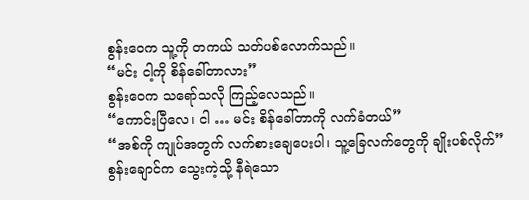စွန်းဝေက သူ့ကို တကယ် သတ်ပစ်လောက်သည်။
“မင်း ငါ့ကို စိန်ခေါ်တာလား”
စွန်းဝေက သရော်သလို ကြည့်လေသည်။
“ကောင်းပြီလေ၊ ငါ … မင်း စိန်ခေါ်တာကို လက်ခံတယ်”
“အစ်ကို ကျုပ်အတွက် လက်စားချေပေးပါ၊ သူ့ခြေလက်တွေကို ချိုးပစ်လိုက်”
စွန်းချောင်က သွေးကဲ့သို့ နီရဲသော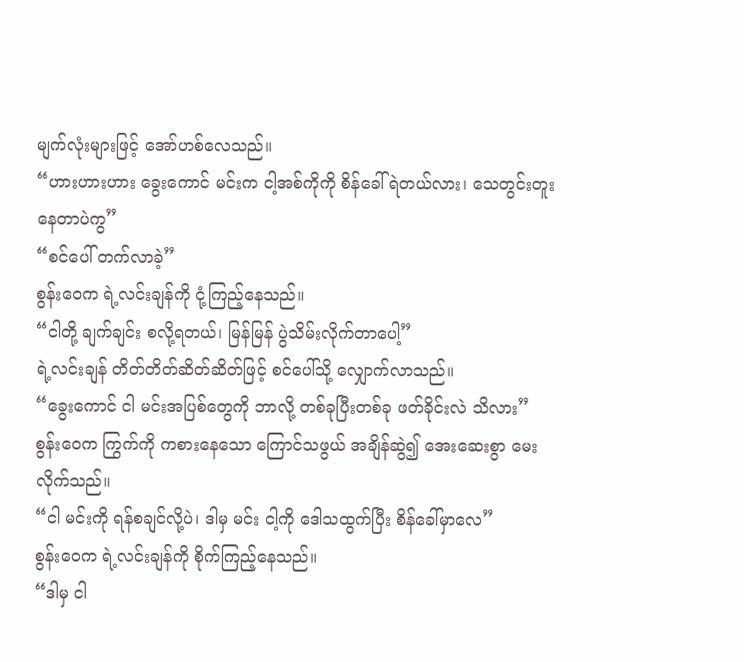မျက်လုံးများဖြင့် အော်ဟစ်လေသည်။
“ဟားဟားဟား ခွေးကောင် မင်းက ငါ့အစ်ကိုကို စိန်ခေါ်ရဲတယ်လား၊ သေတွင်းတူးနေတာပဲကွ”
“စင်ပေါ် တက်လာခဲ့”
စွန်းဝေက ရဲ့လင်းချန်ကို ငုံ့ကြည့်နေသည်။
“ငါတို့ ချက်ချင်း စလို့ရတယ်၊ မြန်မြန် ပွဲသိမ်းလိုက်တာပေါ့”
ရဲ့လင်းချန် တိတ်တိတ်ဆိတ်ဆိတ်ဖြင့် စင်ပေါ်သို့ လျှောက်လာသည်။
“ခွေးကောင် ငါ မင်းအပြစ်တွေကို ဘာလို့ တစ်ခုပြီးတစ်ခု ဖတ်ခိုင်းလဲ သိလား”
စွန်းဝေက ကြွက်ကို ကစားနေသော ကြောင်သဖွယ် အချိန်ဆွဲ၍ အေးဆေးစွာ မေးလိုက်သည်။
“ငါ မင်းကို ရန်စချင်လို့ပဲ၊ ဒါမှ မင်း ငါ့ကို ဒေါသထွက်ပြီး စိန်ခေါ်မှာလေ”
စွန်းဝေက ရဲ့လင်းချန်ကို စိုက်ကြည့်နေသည်။
“ဒါမှ ငါ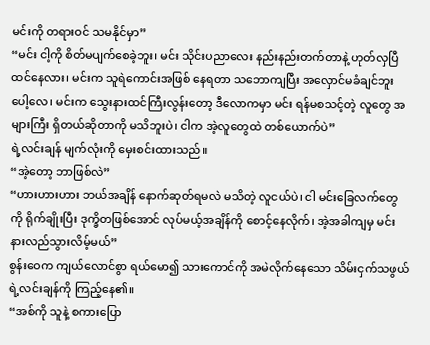မင်းကို တရားဝင် သမနိုင်မှာ”
“မင်း ငါ့ကို စိတ်မပျက်စေခဲ့ဘူး၊ မင်း သိုင်းပညာလေး နည်းနည်းတက်တာနဲ့ ဟုတ်လှပြီ ထင်နေလား၊ မင်းက သူရဲကောင်းအဖြစ် နေရတာ သဘောကျပြီး အလှောင်မခံချင်ဘူးပေါ့လေ၊ မင်းက သွေးနားထင်ကြီးလွန်းတော့ ဒီလောကမှာ မင်း ရန်မစသင့်တဲ့ လူတွေ အများကြီး ရှိတယ်ဆိုတာကို မသိဘူးပဲ၊ ငါက အဲ့လူတွေထဲ တစ်ယောက်ပဲ”
ရဲ့လင်းချန် မျက်လုံးကို မှေးစင်းထားသည်။
“အဲ့တော့ ဘာဖြစ်လဲ”
“ဟားဟားဟား ဘယ်အချိန် နောက်ဆုတ်ရမလဲ မသိတဲ့ လူငယ်ပဲ၊ ငါ မင်းခြေလက်တွေကို ရိုက်ချိုးပြီး ဒုက္ခိတဖြစ်အောင် လုပ်မယ့်အချိန်ကို စောင့်နေလိုက်၊ အဲ့အခါကျမှ မင်း နားလည်သွားလိမ့်မယ်”
စွန်းဝေက ကျယ်လောင်စွာ ရယ်မော၍ သားကောင်ကို အမဲလိုက်နေသော သိမ်းငှက်သဖွယ် ရဲ့လင်းချန်ကို ကြည့်နေ၏။
“အစ်ကို သူနဲ့ စကားပြော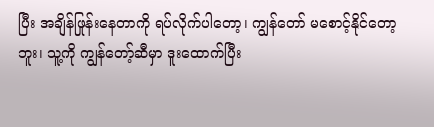ပြီး အချိန်ဖြုန်းနေတာကို ရပ်လိုက်ပါတော့၊ ကျွန်တော် မစောင့်နိုင်တော့ဘူး၊ သူ့ကို ကျွန်တော့်ဆီမှာ ဒူးထောက်ပြီး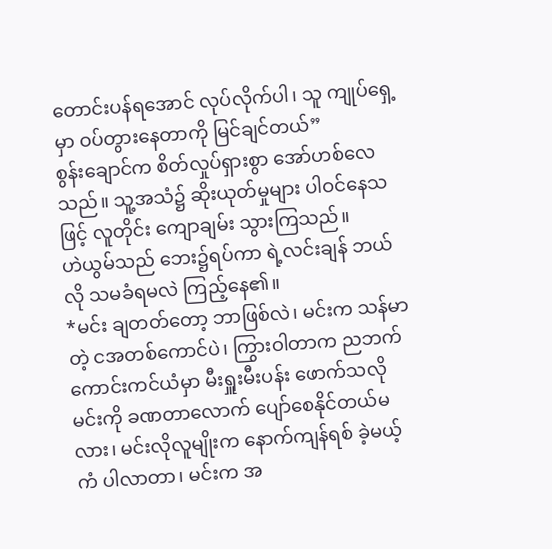တောင်းပန်ရအောင် လုပ်လိုက်ပါ၊ သူ ကျုပ်ရှေ့မှာ ဝပ်တွားနေတာကို မြင်ချင်တယ်”
စွန်းချောင်က စိတ်လှုပ်ရှားစွာ အော်ဟစ်လေသည်။ သူ့အသံ၌ ဆိုးယုတ်မှုများ ပါဝင်နေသဖြင့် လူတိုင်း ကျောချမ်း သွားကြသည်။
ဟဲယွမ်သည် ဘေး၌ရပ်ကာ ရဲ့လင်းချန် ဘယ်လို သမခံရမလဲ ကြည့်နေ၏။
*မင်း ချတတ်တော့ ဘာဖြစ်လဲ၊ မင်းက သန်မာတဲ့ ငအတစ်ကောင်ပဲ၊ ကြွားဝါတာက ညဘက် ကောင်းကင်ယံမှာ မီးရှူးမီးပန်း ဖောက်သလို မင်းကို ခဏတာလောက် ပျော်စေနိုင်တယ်မလား၊ မင်းလိုလူမျိုးက နောက်ကျန်ရစ် ခဲ့မယ့်ကံ ပါလာတာ၊ မင်းက အ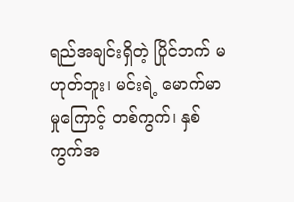ရည်အချင်းရှိတဲ့ ပြိုင်ဘက် မဟုတ်ဘူး၊ မင်းရဲ့ မောက်မာမှုကြောင့် တစ်ကွက်၊ နှစ်ကွက်အ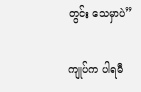တွင်း သေမှာပဲ”

ကျုပ်က ပါရမီ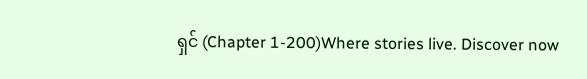ရှင် (Chapter 1-200)Where stories live. Discover now